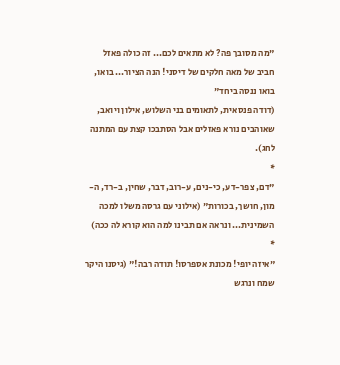"מה מסובך פה? לא מתאים לכם... זה כולה פאזל חביב של מאה חלקים של דיסני! הנה הציור... בואו, בואו ננסה ביחד"
(דודה פנסאית, לתאומים בני השלוש, אילון ויואב, שאוהבים נורא פאזלים אבל הסתבכו קצת עם המתנה לחג).
*
"דם, צפר-דע, כי-נים, ע-רוב, דבר, שחין, ב-רד, ה-מון, חושך, בכורות" (אילוני עם גרסה משלו למכה השמינית... ונראה אם תבינו למה הוא קורא לה ככה)
*
"איזה יופי! מכונת אספרסו! תודה רבה!" (גיסנו היקר שמח ונרגש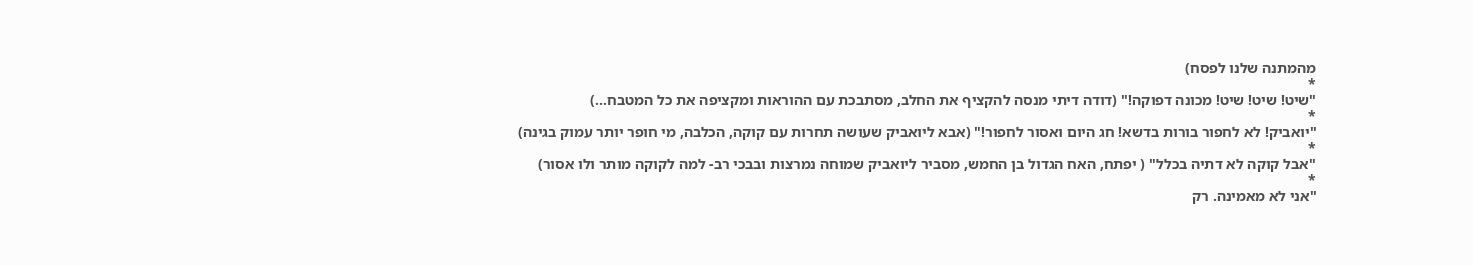מהמתנה שלנו לפסח)
*
"שיט! שיט! שיט! מכונה דפוקה!" (דודה דיתי מנסה להקציף את החלב, מסתבכת עם ההוראות ומקציפה את כל המטבח...)
*
"יואביק! לא לחפור בורות בדשא! חג היום ואסור לחפור!" (אבא ליואביק שעושה תחרות עם קוקה, הכלבה, מי חופר יותר עמוק בגינה)
*
"אבל קוקה לא דתיה בכלל" ( יפתח, האח הגדול בן החמש, מסביר ליואביק שמוחה נמרצות ובבכי רב- למה לקוקה מותר ולו אסור)
*
"אני לא מאמינה. רק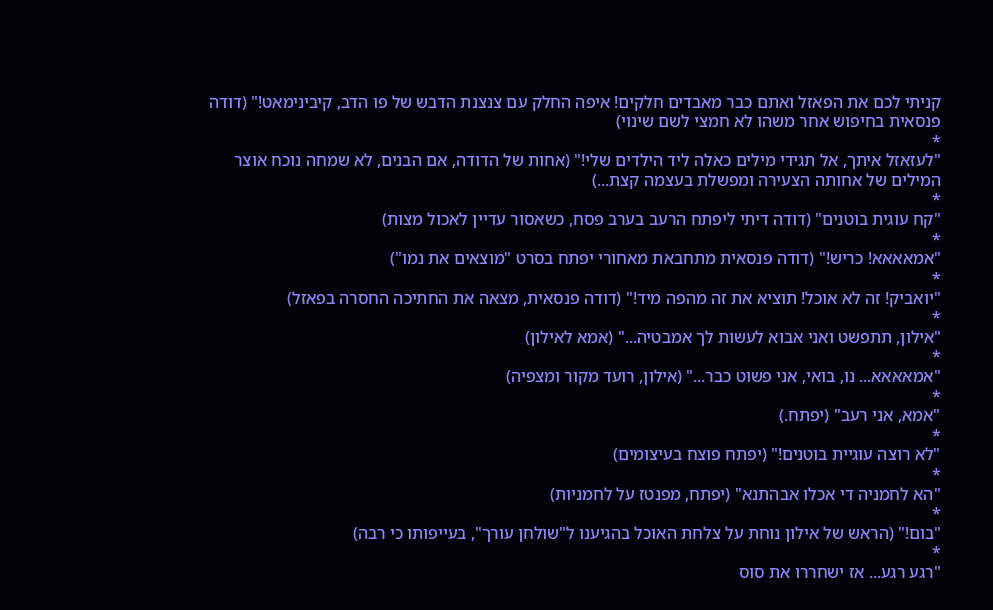קניתי לכם את הפאזל ואתם כבר מאבדים חלקים! איפה החלק עם צנצנת הדבש של פו הדב, קיבינימאט!" (דודה פנסאית בחיפוש אחר משהו לא חמצי לשם שינוי)
*
"לעזאזל איתך, אל תגידי מילים כאלה ליד הילדים שלי!" (אחות של הדודה, אם הבנים, לא שמחה נוכח אוצר המילים של אחותה הצעירה ומפשלת בעצמה קצת...)
*
"קח עוגית בוטנים" (דודה דיתי ליפתח הרעב בערב פסח, כשאסור עדיין לאכול מצות)
*
"אמאאאא! כריש!" (דודה פנסאית מתחבאת מאחורי יפתח בסרט "מוצאים את נמו")
*
"יואביק! זה לא אוכל! תוציא את זה מהפה מיד!" (דודה פנסאית, מצאה את החתיכה החסרה בפאזל)
*
"אילון, תתפשט ואני אבוא לעשות לך אמבטיה..." (אמא לאילון)
*
"אמאאאא... נו, בואי, אני פשוט כבר..." (אילון, רועד מקור ומצפיה)
*
"אמא, אני רעב" (יפתח.)
*
"לא רוצה עוגיית בוטנים!" (יפתח פוצח בעיצומים)
*
"הא לחמניה די אכלו אבהתנא" (יפתח, מפנטז על לחמניות)
*
"בום!" (הראש של אילון נוחת על צלחת האוכל בהגיענו ל"שולחן עורך", בעייפותו כי רבה)
*
"רגע רגע... אז ישחררו את סוס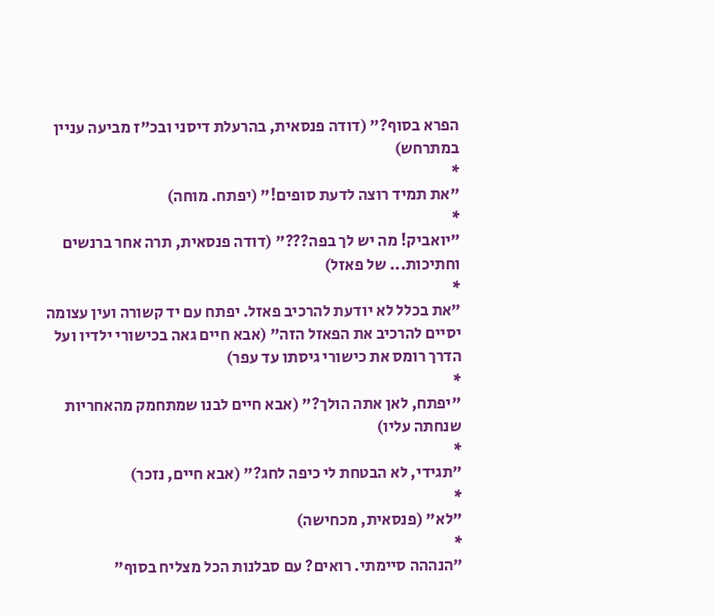הפרא בסוף?" (דודה פנסאית, בהרעלת דיסני ובכ"ז מביעה עניין במתרחש)
*
"את תמיד רוצה לדעת סופים!" (יפתח. מוחה)
*
"יואביק! מה יש לך בפה???" (דודה פנסאית, תרה אחר ברנשים וחתיכות... של פאזל)
*
"את בכלל לא יודעת להרכיב פאזל. יפתח עם יד קשורה ועין עצומה יסיים להרכיב את הפאזל הזה" (אבא חיים גאה בכישורי ילדיו ועל הדרך רומס את כישורי גיסתו עד עפר)
*
"יפתח, לאן אתה הולך?" (אבא חיים לבנו שמתחמק מהאחריות שנחתה עליו)
*
"תגידי, לא הבטחת לי כיפה לחג?" (אבא חיים, נזכר)
*
"לא" (פנסאית, מכחישה)
*
"הנההה סיימתי. רואים? עם סבלנות הכל מצליח בסוף"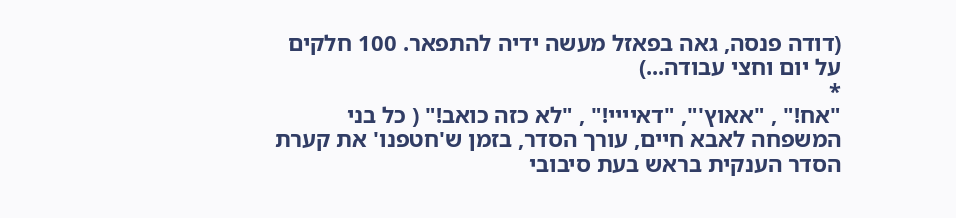(דודה פנסה, גאה בפאזל מעשה ידיה להתפאר. 100 חלקים על יום וחצי עבודה...)
*
"אח!" , "אאוץ'", "דאיייי!" , "לא כזה כואב!" ( כל בני המשפחה לאבא חיים, עורך הסדר, בזמן ש'חטפנו' את קערת הסדר הענקית בראש בעת סיבובי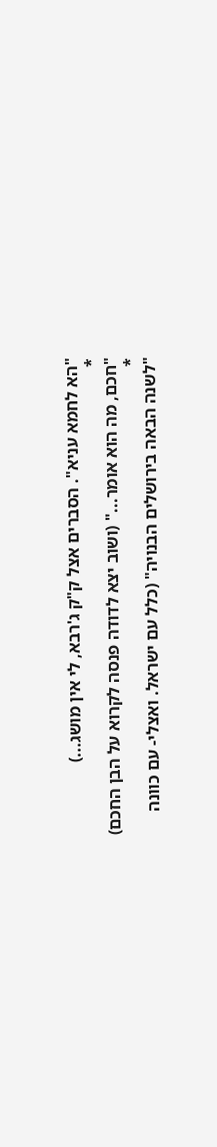"הא לחמא עניא". הסברים אצל ק"ק ג'רבא, לי אין מושג...)
*
"חכם, מה הוא אומר..." (ושוב יצא לדודה פנסה לקרוא על הבן החכם)
*
"לשנה הבאה בירושלים הבנויה" (כלל עם ישראל. ואצלי- עם כוונה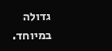גדולה במיוחד.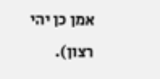אמן כן יהי רצון).